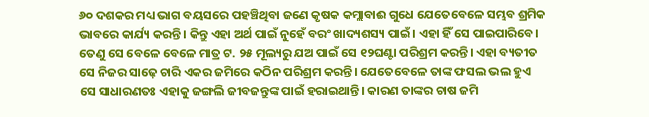୬୦ ଦଶକର ମଧ୍ୟ ଭାଗ ବୟସରେ ପହଞ୍ଚିଥିବା ଜଣେ କୃଷକ କମ୍ଲାବାଈ ଗୁଧେ ଯେତେବେଳେ ସମ୍ଭବ ଶ୍ରମିକ ଭାବରେ କାର୍ଯ୍ୟ କରନ୍ତି। କିନ୍ତୁ ଏହା ଅର୍ଥ ପାଇଁ ନୁହେଁ ବରଂ ଖାଦ୍ୟଶସ୍ୟ ପାଇଁ। ଏହା ହିଁ ସେ ପାଇପାରିବେ। ତେଣୁ ସେ ବେଳେ ବେଳେ ମାତ୍ର ଟ. ୨୫ ମୂଲ୍ୟରୁ ଯଅ ପାଇଁ ସେ ୧୨ଘଣ୍ଟା ପରିଶ୍ରମ କରନ୍ତି। ଏହା ବ୍ୟତୀତ ସେ ନିଜର ସାଢ଼େ ଚାରି ଏକର ଜମିରେ କଠିନ ପରିଶ୍ରମ କରନ୍ତି। ଯେତେବେଳେ ତାଙ୍କ ଫସଲ ଭଲ ହୁଏ ସେ ସାଧାରଣତଃ ଏହାକୁ ଜଙ୍ଗଲି ଜୀବଜନ୍ତୁଙ୍କ ପାଇଁ ହରାଇଥାନ୍ତି। କାରଣ ତାଙ୍କର ଚାଷ ଜମି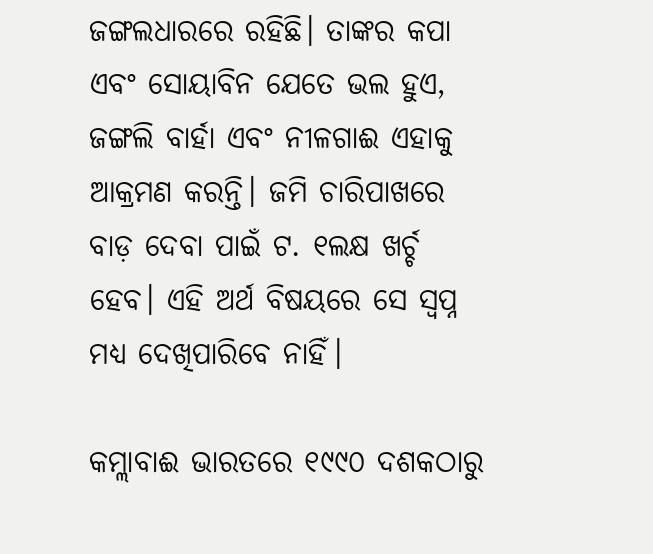ଜଙ୍ଗଲଧାରରେ ରହିଛି। ତାଙ୍କର କପା ଏବଂ ସୋୟାବିନ ଯେତେ ଭଲ ହୁଏ, ଜଙ୍ଗଲି ବାର୍ହା ଏବଂ ନୀଳଗାଈ ଏହାକୁ ଆକ୍ରମଣ କରନ୍ତି। ଜମି ଚାରିପାଖରେ ବାଡ଼ ଦେବା ପାଇଁ ଟ. ୧ଲକ୍ଷ ଖର୍ଚ୍ଚ ହେବ। ଏହି ଅର୍ଥ ବିଷୟରେ ସେ ସ୍ୱପ୍ନ ମଧ୍ୟ ଦେଖିପାରିବେ ନାହିଁ।

କମ୍ଲାବାଈ ଭାରତରେ ୧୯୯୦ ଦଶକଠାରୁ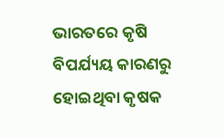ଭାରତରେ କୃଷି ବିପର୍ଯ୍ୟୟ କାରଣରୁ ହୋଇଥିବା କୃଷକ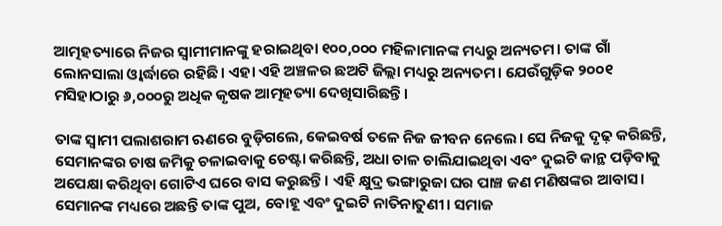ଆତ୍ମହତ୍ୟାରେ ନିଜର ସ୍ୱାମୀମାନଙ୍କୁ ହରାଇଥିବା ୧୦୦,୦୦୦ ମହିଳାମାନଙ୍କ ମଧ୍ୟରୁ ଅନ୍ୟତମ। ତାଙ୍କ ଗାଁ ଲୋନସାଲା ଓ୍ୱାର୍ଦ୍ଧାରେ ରହିଛି। ଏହା ଏହି ଅଞ୍ଚଳର ଛଅଟି ଜିଲ୍ଲା ମଧ୍ୟରୁ ଅନ୍ୟତମ। ଯେଉଁଗୁଡ଼ିକ ୨୦୦୧ ମସିହାଠାରୁ ୬,୦୦୦ରୁ ଅଧିକ କୃଷକ ଆତ୍ମହତ୍ୟା ଦେଖିସାରିଛନ୍ତି।

ତାଙ୍କ ସ୍ୱାମୀ ପଲାଶରାମ ଋଣରେ ବୁଡ଼ିଗଲେ, କେଇବର୍ଷ ତଳେ ନିଜ ଜୀବନ ନେଲେ। ସେ ନିଜକୁ ଦୃଢ଼ କରିଛନ୍ତି, ସେମାନଙ୍କର ଚାଷ ଜମିକୁ ଚଳାଇବାକୁ ଚେଷ୍ଟା କରିଛନ୍ତି, ଅଧା ଚାଳ ଚାଲିଯାଇଥିବା ଏବଂ ଦୁଇଟି କାନ୍ଥ ପଡ଼ିବାକୁ ଅପେକ୍ଷା କରିଥିବା ଗୋଟିଏ ଘରେ ବାସ କରୁଛନ୍ତି। ଏହି କ୍ଷୁଦ୍ର ଭଙ୍ଗାରୁଜା ଘର ପାଞ୍ଚ ଜଣ ମଣିଷଙ୍କର ଆବାସ। ସେମାନଙ୍କ ମଧ୍ୟରେ ଅଛନ୍ତି ତାଙ୍କ ପୁଅ, ବୋହୂ ଏବଂ ଦୁଇଟି ନାତିନାତୁଣୀ। ସମାଜ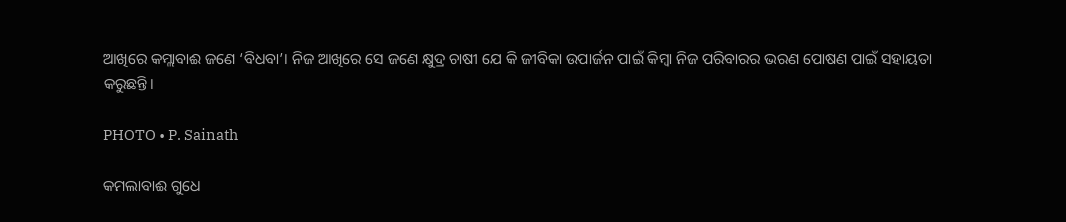ଆଖିରେ କମ୍ଲାବାଈ ଜଣେ ‘ବିଧବା’। ନିଜ ଆଖିରେ ସେ ଜଣେ କ୍ଷୁଦ୍ର ଚାଷୀ ଯେ କି ଜୀବିକା ଉପାର୍ଜନ ପାଇଁ କିମ୍ବା ନିଜ ପରିବାରର ଭରଣ ପୋଷଣ ପାଇଁ ସହାୟତା କରୁଛନ୍ତି।

PHOTO • P. Sainath

କମଲାବାଈ ଗୁଧେ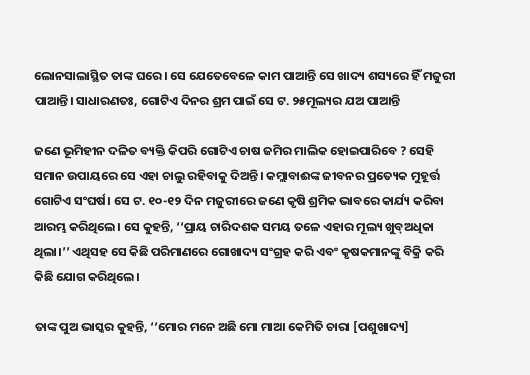ଲୋନସାଲାସ୍ଥିତ ତାଙ୍କ ଘରେ। ସେ ଯେତେବେଳେ କାମ ପାଆନ୍ତି ସେ ଖାଦ୍ୟ ଶସ୍ୟରେ ହିଁ ମଜୁରୀ ପାଆନ୍ତି। ସାଧାରଣତଃ, ଗୋଟିଏ ଦିନର ଶ୍ରମ ପାଇଁ ସେ ଟ. ୨୫ମୂଲ୍ୟର ଯଅ ପାଆନ୍ତି

ଜଣେ ଭୂମିହୀନ ଦଳିତ ବ୍ୟକ୍ତି କିପରି ଗୋଟିଏ ଚାଷ ଜମିର ମାଲିକ ହୋଇପାରିବେ ? ସେହି ସମାନ ଉପାୟରେ ସେ ଏହା ଚାଲୁ ରହିବାକୁ ଦିଅନ୍ତି। କମ୍ଲାବାଈଙ୍କ ଜୀବନର ପ୍ରତ୍ୟେକ ମୁହୂର୍ତ୍ତ ଗୋଟିଏ ସଂଘର୍ଷ। ସେ ଟ. ୧୦-୧୨ ଦିନ ମଜୁରୀରେ ଜଣେ କୃଷି ଶ୍ରମିକ ଭାବରେ କାର୍ଯ୍ୟ କରିବା ଆରମ୍ଭ କରିଥିଲେ। ସେ କୁହନ୍ତି, ‘‘ପ୍ରାୟ ଚାରିଦଶକ ସମୟ ତଳେ ଏହାର ମୂଲ୍ୟ ଖୁବ୍ଅଧିକା ଥିଲା।’’ ଏଥିସହ ସେ କିଛି ପରିମାଣରେ ଗୋଖାଦ୍ୟ ସଂଗ୍ରହ କରି ଏବଂ କୃଷକମାନଙ୍କୁ ବିକ୍ରି କରି କିଛି ଯୋଗ କରିଥିଲେ।

ତାଙ୍କ ପୁଅ ଭାସ୍କର କୁହନ୍ତି, ‘‘ମୋର ମନେ ଅଛି ମୋ ମାଆ କେମିତି ଚାରା [ପଶୁଖାଦ୍ୟ]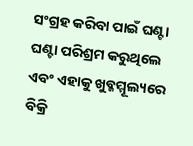ସଂଗ୍ରହ କରିବା ପାଇଁ ଘଣ୍ଟା ଘଣ୍ଟା ପରିଶ୍ରମ କରୁଥିଲେ ଏବଂ ଏହାକୁ ଖୁବ୍କମ୍ମୂଲ୍ୟରେ ବିକ୍ରି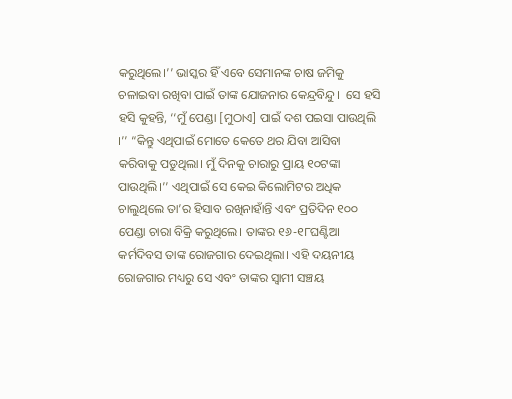କରୁଥିଲେ।’’ ଭାସ୍କର ହିଁ ଏବେ ସେମାନଙ୍କ ଚାଷ ଜମିକୁ ଚଳାଇବା ରଖିବା ପାଇଁ ତାଙ୍କ ଯୋଜନାର କେନ୍ଦ୍ରବିନ୍ଦୁ।  ସେ ହସି ହସି କୁହନ୍ତି, ‘‘ମୁଁ ପେଣ୍ଡା [ମୁଠାଏ] ପାଇଁ ଦଶ ପଇସା ପାଉଥିଲି ।’’ “କିନ୍ତୁ ଏଥିପାଇଁ ମୋତେ କେତେ ଥର ଯିବା ଆସିବା କରିବାକୁ ପଡୁଥିଲା। ମୁଁ ଦିନକୁ ଚାରାରୁ ପ୍ରାୟ ୧୦ଟଙ୍କା ପାଉଥିଲି।’’ ଏଥିପାଇଁ ସେ କେଇ କିଲୋମିଟର ଅଧିକ ଚାଲୁଥିଲେ ତା’ର ହିସାବ ରଖିନାହାଁନ୍ତି ଏବଂ ପ୍ରତିଦିନ ୧୦୦ ପେଣ୍ଡା ଚାରା ବିକ୍ରି କରୁଥିଲେ। ତାଙ୍କର ୧୬-୧୮ଘଣ୍ଟିଆ କର୍ମଦିବସ ତାଙ୍କ ରୋଜଗାର ଦେଇଥିଲା। ଏହି ଦୟନୀୟ ରୋଜଗାର ମଧ୍ୟରୁ ସେ ଏବଂ ତାଙ୍କର ସ୍ୱାମୀ ସଞ୍ଚୟ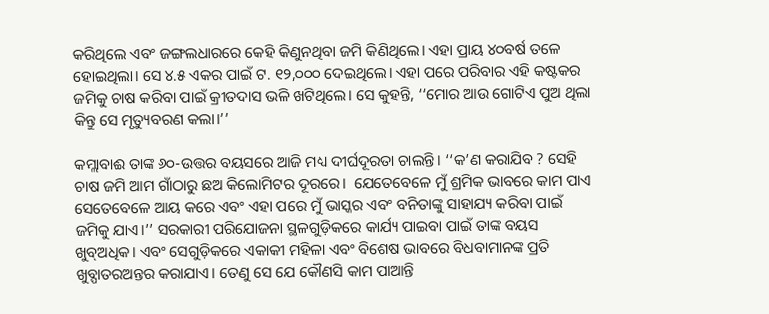କରିଥିଲେ ଏବଂ ଜଙ୍ଗଲଧାରରେ କେହି କିଣୁନଥିବା ଜମି କିଣିଥିଲେ। ଏହା ପ୍ରାୟ ୪୦ବର୍ଷ ତଳେ ହୋଇଥିଲା। ସେ ୪.୫ ଏକର ପାଇଁ ଟ. ୧୨,୦୦୦ ଦେଇଥିଲେ। ଏହା ପରେ ପରିବାର ଏହି କଷ୍ଟକର ଜମିକୁ ଚାଷ କରିବା ପାଇଁ କ୍ରୀତଦାସ ଭଳି ଖଟିଥିଲେ। ସେ କୁହନ୍ତି, ‘‘ମୋର ଆଉ ଗୋଟିଏ ପୁଅ ଥିଲା କିନ୍ତୁ ସେ ମୃତ୍ୟୁବରଣ କଲା।’’

କମ୍ଲାବାଈ ତାଙ୍କ ୬୦-ଉତ୍ତର ବୟସରେ ଆଜି ମଧ୍ୟ ଦୀର୍ଘଦୂରତା ଚାଲନ୍ତି। ‘‘କ’ଣ କରାଯିବ ? ସେହି ଚାଷ ଜମି ଆମ ଗାଁଠାରୁ ଛଅ କିଲୋମିଟର ଦୂରରେ।  ଯେତେବେଳେ ମୁଁ ଶ୍ରମିକ ଭାବରେ କାମ ପାଏ ସେତେବେଳେ ଆୟ କରେ ଏବଂ ଏହା ପରେ ମୁଁ ଭାସ୍କର ଏବଂ ବନିତାଙ୍କୁ ସାହାଯ୍ୟ କରିବା ପାଇଁ ଜମିକୁ ଯାଏ।’’ ସରକାରୀ ପରିଯୋଜନା ସ୍ଥଳଗୁଡ଼ିକରେ କାର୍ଯ୍ୟ ପାଇବା ପାଇଁ ତାଙ୍କ ବୟସ ଖୁବ୍ଅଧିକ। ଏବଂ ସେଗୁଡ଼ିକରେ ଏକାକୀ ମହିଳା ଏବଂ ବିଶେଷ ଭାବରେ ବିଧବାମାନଙ୍କ ପ୍ରତି ଖୁବ୍ପାତରଅନ୍ତର କରାଯାଏ। ତେଣୁ ସେ ଯେ କୌଣସି କାମ ପାଆନ୍ତି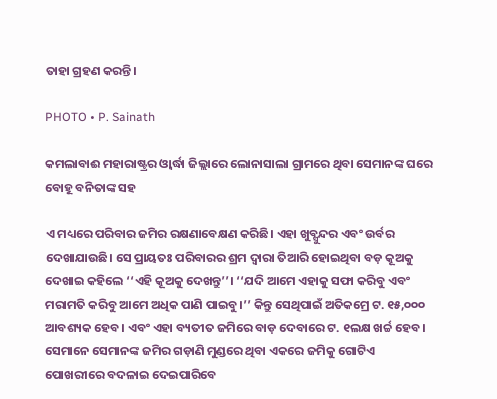ତାହା ଗ୍ରହଣ କରନ୍ତି।

PHOTO • P. Sainath

କମଲାବାଈ ମହାରାଷ୍ଟ୍ରର ଓ୍ୱାର୍ଦ୍ଧା ଜିଲ୍ଲାରେ ଲୋନାସାଲା ଗ୍ରାମରେ ଥିବା ସେମାନଙ୍କ ଘରେ ବୋହୂ ବନିତାଙ୍କ ସହ

ଏ ମଧ୍ୟରେ ପରିବାର ଜମିର ରକ୍ଷଣାବେକ୍ଷଣ କରିଛି। ଏହା ଖୁବ୍ସୁନ୍ଦର ଏବଂ ଉର୍ବର ଦେଖାଯାଉଛି। ସେ ପ୍ରାୟତଃ ପରିବାରର ଶ୍ରମ ଦ୍ୱାରା ତିଆରି ହୋଇଥିବା ବଡ଼ କୂଅକୁ ଦେଖାଇ କହିଲେ ‘‘ଏହି କୂଅକୁ ଦେଖନ୍ତୁ’’। ‘‘ଯଦି ଆମେ ଏହାକୁ ସଫା କରିବୁ ଏବଂ ମରାମତି କରିବୁ ଆମେ ଅଧିକ ପାଣି ପାଇବୁ।’’ କିନ୍ତୁ ସେଥିପାଇଁ ଅତିକମ୍ରେ ଟ. ୧୫,୦୦୦ ଆବଶ୍ୟକ ହେବ। ଏବଂ ଏହା ବ୍ୟତୀତ ଜମିରେ ବାଡ଼ ଦେବାରେ ଟ. ୧ଲକ୍ଷ ଖର୍ଚ୍ଚ ହେବ। ସେମାନେ ସେମାନଙ୍କ ଜମିର ଗଡ଼ାଣି ମୁଣ୍ଡରେ ଥିବା ଏକରେ ଜମିକୁ ଗୋଟିଏ ପୋଖରୀରେ ବଦଳାଇ ଦେଇପାରିବେ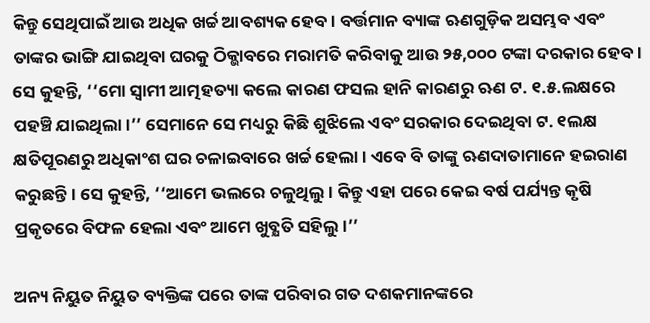କିନ୍ତୁ ସେଥିପାଇଁ ଆଉ ଅଧିକ ଖର୍ଚ୍ଚ ଆବଶ୍ୟକ ହେବ। ବର୍ତ୍ତମାନ ବ୍ୟାଙ୍କ ଋଣଗୁଡ଼ିକ ଅସମ୍ଭବ ଏବଂ ତାଙ୍କର ଭାଙ୍ଗି ଯାଇଥିବା ଘରକୁ ଠିକ୍ଭାବରେ ମରାମତି କରିବାକୁ ଆଉ ୨୫,୦୦୦ ଟଙ୍କା ଦରକାର ହେବ। ସେ କୁହନ୍ତି, ‘‘ମୋ ସ୍ୱାମୀ ଆତ୍ମହତ୍ୟା କଲେ କାରଣ ଫସଲ ହାନି କାରଣରୁ ଋଣ ଟ. ୧.୫.ଲକ୍ଷରେ ପହଞ୍ଚି ଯାଇଥିଲା।’’ ସେମାନେ ସେ ମଧ୍ୟରୁ କିଛି ଶୁଝିଲେ ଏବଂ ସରକାର ଦେଇଥିବା ଟ. ୧ଲକ୍ଷ କ୍ଷତିପୂରଣରୁ ଅଧିକାଂଶ ଘର ଚଳାଇବାରେ ଖର୍ଚ୍ଚ ହେଲା। ଏବେ ବି ତାଙ୍କୁ ଋଣଦାତାମାନେ ହଇରାଣ କରୁଛନ୍ତି। ସେ କୁହନ୍ତି, ‘‘ଆମେ ଭଲରେ ଚଳୁଥିଲୁ। କିନ୍ତୁ ଏହା ପରେ କେଇ ବର୍ଷ ପର୍ଯ୍ୟନ୍ତ କୃଷି ପ୍ରକୃତରେ ବିଫଳ ହେଲା ଏବଂ ଆମେ ଖୁବ୍କ୍ଷତି ସହିଲୁ।’’

ଅନ୍ୟ ନିୟୁତ ନିୟୁତ ବ୍ୟକ୍ତିଙ୍କ ପରେ ତାଙ୍କ ପରିବାର ଗତ ଦଶକମାନଙ୍କରେ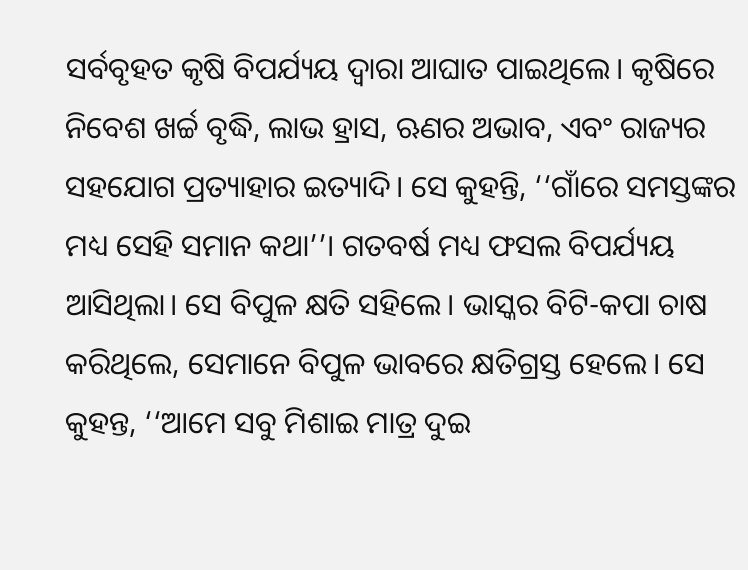ସର୍ବବୃହତ କୃଷି ବିପର୍ଯ୍ୟୟ ଦ୍ୱାରା ଆଘାତ ପାଇଥିଲେ। କୃଷିରେ ନିବେଶ ଖର୍ଚ୍ଚ ବୃଦ୍ଧି, ଲାଭ ହ୍ରାସ, ଋଣର ଅଭାବ, ଏବଂ ରାଜ୍ୟର ସହଯୋଗ ପ୍ରତ୍ୟାହାର ଇତ୍ୟାଦି। ସେ କୁହନ୍ତି, ‘‘ଗାଁରେ ସମସ୍ତଙ୍କର ମଧ୍ୟ ସେହି ସମାନ କଥା’’। ଗତବର୍ଷ ମଧ୍ୟ ଫସଲ ବିପର୍ଯ୍ୟୟ ଆସିଥିଲା। ସେ ବିପୁଳ କ୍ଷତି ସହିଲେ। ଭାସ୍କର ବିଟି-କପା ଚାଷ କରିଥିଲେ, ସେମାନେ ବିପୁଳ ଭାବରେ କ୍ଷତିଗ୍ରସ୍ତ ହେଲେ। ସେ କୁହନ୍ତ, ‘‘ଆମେ ସବୁ ମିଶାଇ ମାତ୍ର ଦୁଇ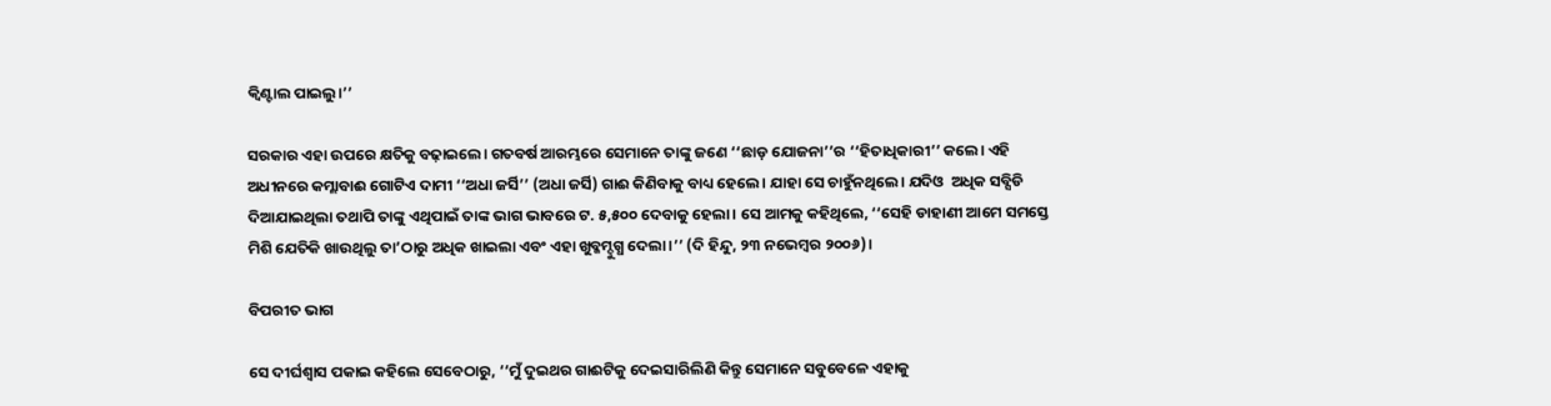କ୍ୱିଣ୍ଟାଲ ପାଇଲୁ।’’

ସରକାର ଏହା ଉପରେ କ୍ଷତିକୁ ବଢ଼ାଇଲେ। ଗତବର୍ଷ ଆରମ୍ଭରେ ସେମାନେ ତାଙ୍କୁ ଜଣେ ‘‘ଛାଡ଼ ଯୋଜନା’’ର ‘‘ହିତାଧିକାରୀ’’ କଲେ। ଏହି ଅଧୀନରେ କମ୍ଲାବାଈ ଗୋଟିଏ ଦାମୀ ‘‘ଅଧା ଜର୍ସି’’ (ଅଧା ଜର୍ସି) ଗାଈ କିଣିବାକୁ ବାଧ୍ୟ ହେଲେ। ଯାହା ସେ ଚାହୁଁନଥିଲେ। ଯଦିଓ  ଅଧିକ ସବ୍ସିଡି ଦିଆଯାଇଥିଲା ତଥାପି ତାଙ୍କୁ ଏଥିପାଇଁ ତାଙ୍କ ଭାଗ ଭାବରେ ଟ. ୫,୫୦୦ ଦେବାକୁ ହେଲା। ସେ ଆମକୁ କହିଥିଲେ, ‘‘ସେହି ଡାହାଣୀ ଆମେ ସମସ୍ତେ ମିଶି ଯେତିକି ଖାଉଥିଲୁ ତା’ଠାରୁ ଅଧିକ ଖାଇଲା ଏବଂ ଏହା ଖୁବ୍କମ୍ଦୁଗ୍ଧ ଦେଲା।’’ (ଦି ହିନ୍ଦୁ, ୨୩ ନଭେମ୍ବର ୨୦୦୬)।

ବିପରୀତ ଭାଗ

ସେ ଦୀର୍ଘଶ୍ୱାସ ପକାଇ କହିଲେ ସେବେଠାରୁ, ‘‘ମୁଁ ଦୁଇଥର ଗାଈଟିକୁ ଦେଇସାରିଲିଣି କିନ୍ତୁ ସେମାନେ ସବୁବେଳେ ଏହାକୁ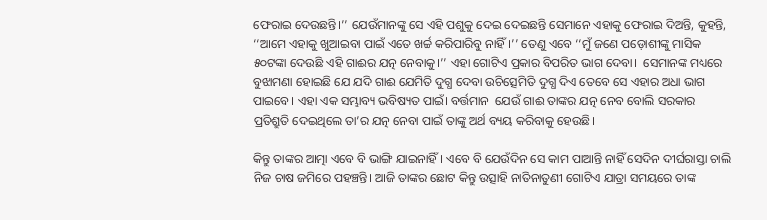ଫେରାଇ ଦେଉଛନ୍ତି।’’ ଯେଉଁମାନଙ୍କୁ ସେ ଏହି ପଶୁକୁ ଦେଇ ଦେଇଛନ୍ତି ସେମାନେ ଏହାକୁ ଫେରାଇ ଦିଅନ୍ତି, କୁହନ୍ତି, ‘‘ଆମେ ଏହାକୁ ଖୁଆଇବା ପାଇଁ ଏତେ ଖର୍ଚ୍ଚ କରିପାରିବୁ ନାହିଁ।’’ ତେଣୁ ଏବେ ‘‘ମୁଁ ଜଣେ ପଡ଼ୋଶୀଙ୍କୁ ମାସିକ ୫୦ଟଙ୍କା ଦେଉଛି ଏହି ଗାଈର ଯତ୍ନ ନେବାକୁ।’’ ଏହା ଗୋଟିଏ ପ୍ରକାର ବିପରିତ ଭାଗ ଦେବା।  ସେମାନଙ୍କ ମଧ୍ୟରେ ବୁଝାମଣା ହୋଇଛି ଯେ ଯଦି ଗାଈ ଯେମିତି ଦୁଗ୍ଧ ଦେବା ଉଚିତ୍ସେମିତି ଦୁଗ୍ଧ ଦିଏ ତେବେ ସେ ଏହାର ଅଧା ଭାଗ ପାଇବେ। ଏହା ଏକ ସମ୍ଭାବ୍ୟ ଭବିଷ୍ୟତ ପାଇଁ। ବର୍ତ୍ତମାନ  ଯେଉଁ ଗାଈ ତାଙ୍କର ଯତ୍ନ ନେବ ବୋଲି ସରକାର ପ୍ରତିଶ୍ରୁତି ଦେଇଥିଲେ ତା’ର ଯତ୍ନ ନେବା ପାଇଁ ତାଙ୍କୁ ଅର୍ଥ ବ୍ୟୟ କରିବାକୁ ହେଉଛି।

କିନ୍ତୁ ତାଙ୍କର ଆତ୍ମା ଏବେ ବି ଭାଙ୍ଗି ଯାଇନାହିଁ। ଏବେ ବି ଯେଉଁଦିନ ସେ କାମ ପାଆନ୍ତି ନାହିଁ ସେଦିନ ଦୀର୍ଘରାସ୍ତା ଚାଲି ନିଜ ଚାଷ ଜମିରେ ପହଞ୍ଚନ୍ତି। ଆଜି ତାଙ୍କର ଛୋଟ କିନ୍ତୁ ଉତ୍ସାହି ନାତିନାତୁଣୀ ଗୋଟିଏ ଯାତ୍ରା ସମୟରେ ତାଙ୍କ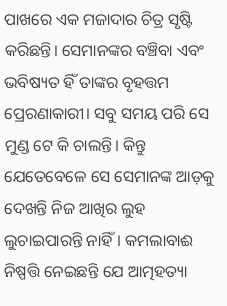ପାଖରେ ଏକ ମଜାଦାର ଚିତ୍ର ସୃଷ୍ଟି କରିଛନ୍ତି। ସେମାନଙ୍କର ବଞ୍ଚିବା ଏବଂ ଭବିଷ୍ୟତ ହିଁ ତାଙ୍କର ବୃହତ୍ତମ ପ୍ରେରଣାକାରୀ। ସବୁ ସମୟ ପରି ସେ ମୁଣ୍ଡ ଟେ କି ଚାଲନ୍ତି। କିନ୍ତୁ ଯେତେବେଳେ ସେ ସେମାନଙ୍କ ଆଡ଼କୁ ଦେଖନ୍ତି ନିଜ ଆଖିର ଲୁହ ଲୁଚାଇପାରନ୍ତି ନାହିଁ। କମଲାବାଈ ନିଷ୍ପତ୍ତି ନେଇଛନ୍ତି ଯେ ଆତ୍ମହତ୍ୟା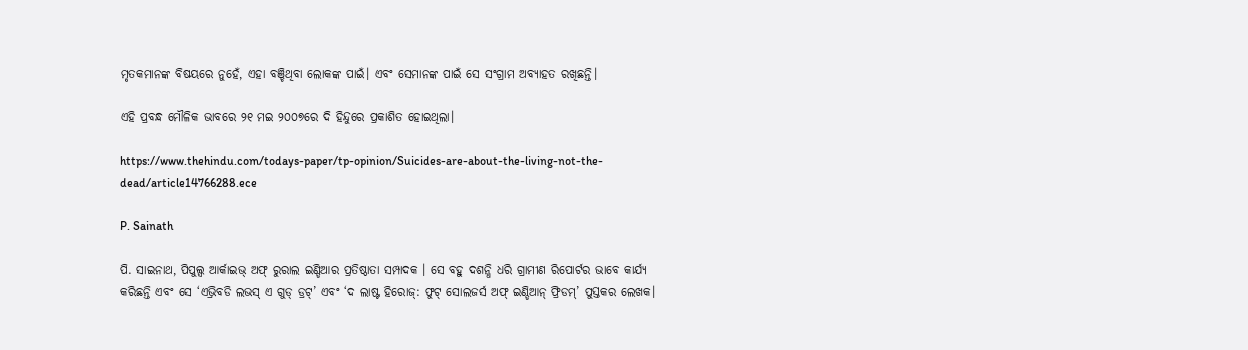ମୃତକମାନଙ୍କ ବିଷୟରେ ନୁହେଁ, ଏହା ବଞ୍ଚିଥିବା ଲୋକଙ୍କ ପାଇଁ। ଏବଂ ସେମାନଙ୍କ ପାଇଁ ସେ ସଂଗ୍ରାମ ଅବ୍ୟାହତ ରଖିଛନ୍ତି।

ଏହି ପ୍ରବନ୍ଧ ମୌଳିକ ଭାବରେ ୨୧ ମଇ ୨୦୦୭ରେ ଦି ହିନ୍ଦୁରେ ପ୍ରକାଶିତ ହୋଇଥିଲା।

https://www.thehindu.com/todays-paper/tp-opinion/Suicides-are-about-the-living-not-the-dead/article14766288.ece

P. Sainath

ପି. ସାଇନାଥ, ପିପୁଲ୍ସ ଆର୍କାଇଭ୍ ଅଫ୍ ରୁରାଲ ଇଣ୍ଡିଆର ପ୍ରତିଷ୍ଠାତା ସମ୍ପାଦକ । ସେ ବହୁ ଦଶନ୍ଧି ଧରି ଗ୍ରାମୀଣ ରିପୋର୍ଟର ଭାବେ କାର୍ଯ୍ୟ କରିଛନ୍ତି ଏବଂ ସେ ‘ଏଭ୍ରିବଡି ଲଭସ୍ ଏ ଗୁଡ୍ ଡ୍ରଟ୍’ ଏବଂ ‘ଦ ଲାଷ୍ଟ ହିରୋଜ୍: ଫୁଟ୍ ସୋଲଜର୍ସ ଅଫ୍ ଇଣ୍ଡିଆନ୍ ଫ୍ରିଡମ୍’ ପୁସ୍ତକର ଲେଖକ।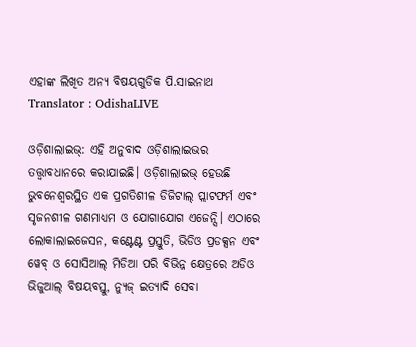ଏହାଙ୍କ ଲିଖିତ ଅନ୍ୟ ବିଷୟଗୁଡିକ ପି.ସାଇନାଥ
Translator : OdishaLIVE

ଓଡ଼ିଶାଲାଇଭ୍: ଏହି ଅନୁବାଦ ଓଡ଼ିଶାଲାଇଭର ତତ୍ତ୍ୱାବଧାନରେ କରାଯାଇଛି। ଓଡ଼ିଶାଲାଇଭ୍ ହେଉଛି ଭୁବନେଶ୍ୱରସ୍ଥିତ ଏକ ପ୍ରଗତିଶୀଳ ଡିଜିଟାଲ୍ ପ୍ଲାଟଫର୍ମ ଏବଂ ସୃଜନଶୀଳ ଗଣମାଧ୍ୟମ ଓ ଯୋଗାଯୋଗ ଏଜେନ୍ସି। ଏଠାରେ ଲୋକାଲାଇଜେସନ, କଣ୍ଟେଣ୍ଟ ପ୍ରସ୍ତୁତି, ଭିଡିଓ ପ୍ରଡକ୍ସନ ଏବଂ ୱେବ୍ ଓ ସୋସିଆଲ୍ ମିଡିଆ ପରି ବିଭିନ୍ନ କ୍ଷେତ୍ରରେ ଅଡିଓ ଭିଜୁଆଲ୍‌ ବିଷୟବସ୍ତୁ, ନ୍ୟୁଜ୍ ଇତ୍ୟାଦି ସେବା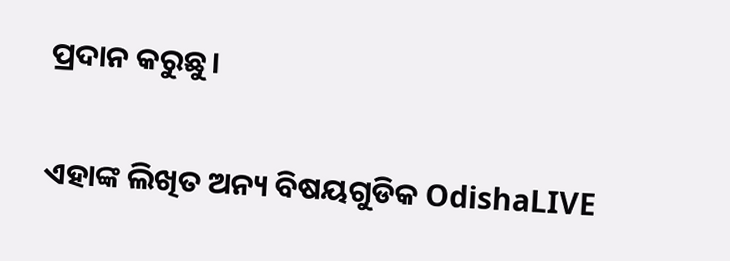ପ୍ରଦାନ କରୁଛୁ।

ଏହାଙ୍କ ଲିଖିତ ଅନ୍ୟ ବିଷୟଗୁଡିକ OdishaLIVE